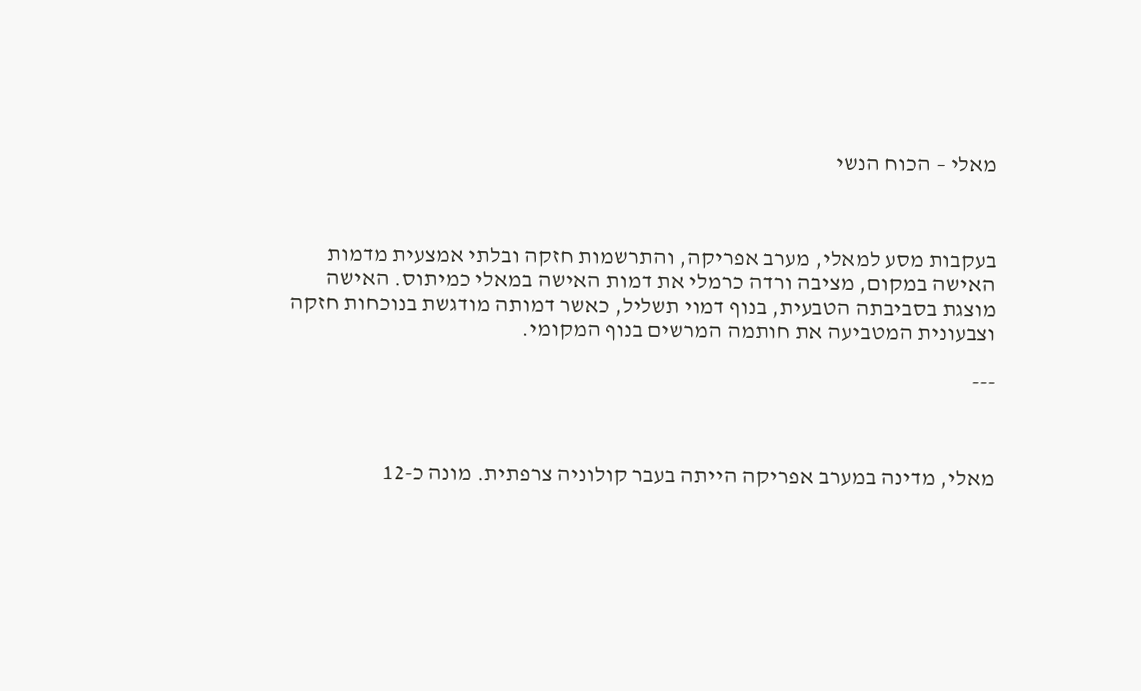מאלי – הכוח הנשי



בעקבות מסע למאלי, מערב אפריקה, והתרשמות חזקה ובלתי אמצעית מדמות האישה במקום, מציבה ורדה כרמלי את דמות האישה במאלי כמיתוס. האישה מוצגת בסביבתה הטבעית, בנוף דמוי תשליל, כאשר דמותה מודגשת בנוכחות חזקה וצבעונית המטביעה את חותמה המרשים בנוף המקומי.

---



מאלי, מדינה במערב אפריקה הייתה בעבר קולוניה צרפתית. מונה כ-12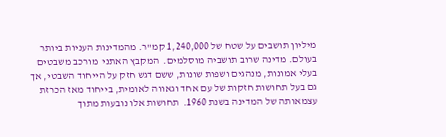מיליון תושבים על שטח של 1,240,000 קמ"ר. מהמדינות העניות ביותר בעולם. מדינה שרוב תושביה מוסלמים.  המקבץ האתני  מורכב משבטים בעלי אמונות, מנהגים ושפות שונות, ששם דגש חזק על הייחוד השבטי, אך גם בעל תחושות חזקות של עם אחד וגאווה לאומית, בייחוד מאז הכרזת עצמאותה של המדינה בשנת 1960.  תחושות אלו נובעות מתוך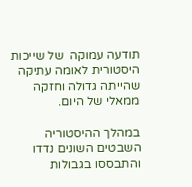תודעה עמוקה  של שייכות היסטורית לאומה עתיקה שהייתה גדולה וחזקה ממאלי של היום.

במהלך ההיסטוריה השבטים השונים נדדו והתבססו בגבולות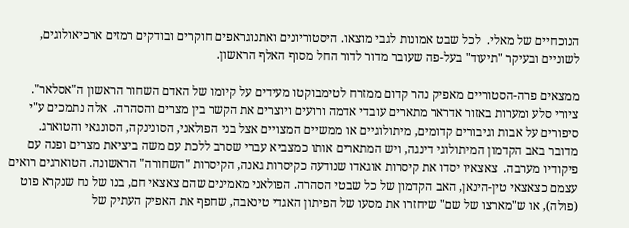הנוכחיים של מאלי.  לכל שבט אמונות לגבי מוצאו. היסטוריונים ואתנוגראפים חוקרים ובודקים רמזים ארכיאולוגים, לשוניים ובעיקר "תיעוד" בעל-פה שעובר מדור לדור החל מסוף האלף הראשון.

ממצאים פרה-הסטוריים מאפיק נהר קדום ממזרח לטימבוקטו מעידים על קיומו של האדם השחור הראשון ה"אסלאר".  ציורי סלע ומערות באזור אדראר מתארים עובדי אדמה ורועים ויוצרים את הקשר בין מצרים והסהרה.  אלה נתמכים ע"י סיפורים על אבות וגיבורים קדומים, מיתולוגיים או ממשיים המצויים אצל בני הפולאני, הסונינקה, הסונגאי והטוארג.  מדובר באב הקדמון המיתולוגי דינגה, ויש המתארים אותו כמצביא עברי שסרב ללכת עם משה ביציאת מצרים ופנה עם פיקודיו מערבה.  צאצאיו יסדו את קיסרות אוגאדו שנודעה כקיסרות גאנה, הקיסרות "השחורה" הראשונה. הטוארגים רואים עצמם כצאצאי טין-הינאן, האב הקדמון של כל שבטי הסהרה. הפולאני מאמינים שהם צאצאי חם, בנו של נח שנקרא פוט (פולה), או ש"מארצו של שם" שיחזרו את מסעו של הפיתון האגדי טינאבה, שחפף את האפיק העתיק של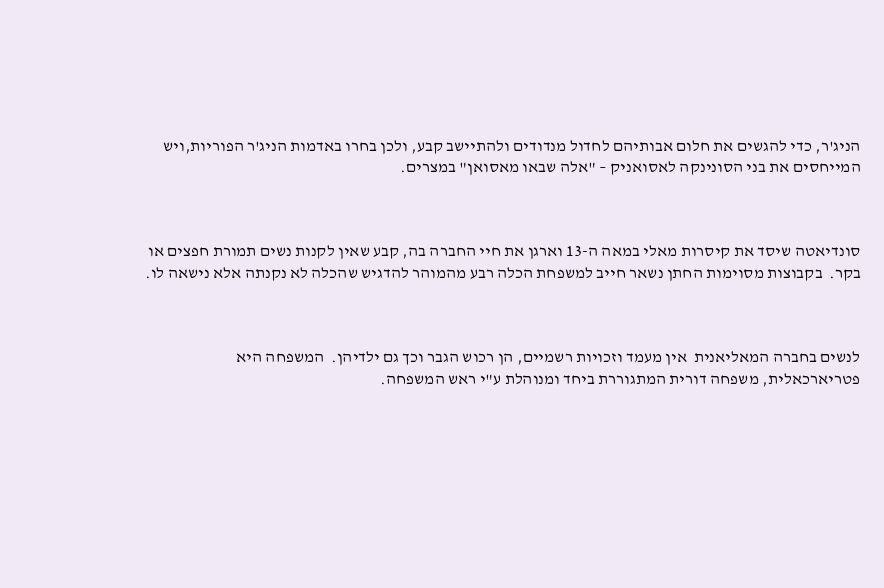הניג'ר, כדי להגשים את חלום אבותיהם לחדול מנדודים ולהתיישב קבע, ולכן בחרו באדמות הניג'ר הפוריות,ויש המייחסים את בני הסונינקה לאסואניק – "אלה שבאו מאסואן" במצרים.



סונדיאטה שיסד את קיסרות מאלי במאה ה-13 וארגן את חיי החברה בה, קבע שאין לקנות נשים תמורת חפצים או בקר.  בקבוצות מסוימות החתן נשאר חייב למשפחת הכלה רבע מהמוהר להדגיש שהכלה לא נקנתה אלא נישאה לו.



לנשים בחברה המאליאנית  אין מעמד וזכויות רשמיים, הן רכוש הגבר וכך גם ילדיהן.  המשפחה היא פטריארכאלית, משפחה דורית המתגוררת ביחד ומנוהלת ע"י ראש המשפחה.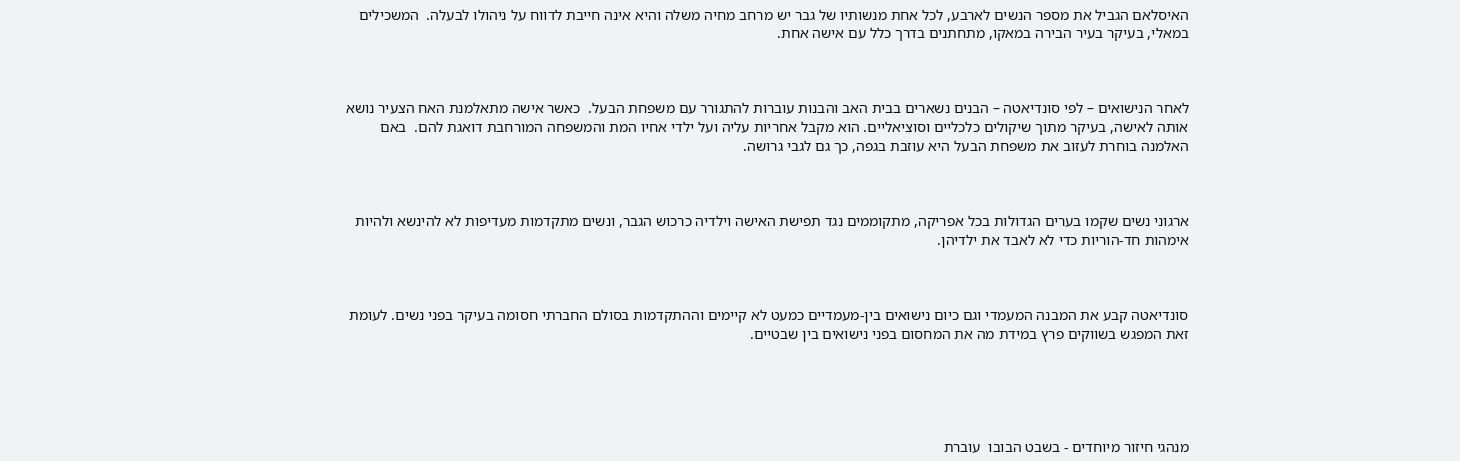האיסלאם הגביל את מספר הנשים לארבע, לכל אחת מנשותיו של גבר יש מרחב מחיה משלה והיא אינה חייבת לדווח על ניהולו לבעלה.  המשכילים במאלי, בעיקר בעיר הבירה במאקו, מתחתנים בדרך כלל עם אישה אחת.



לאחר הנישואים – לפי סונדיאטה – הבנים נשארים בבית האב והבנות עוברות להתגורר עם משפחת הבעל.  כאשר אישה מתאלמנת האח הצעיר נושא אותה לאישה, בעיקר מתוך שיקולים כלכליים וסוציאליים. הוא מקבל אחריות עליה ועל ילדי אחיו המת והמשפחה המורחבת דואגת להם.  באם האלמנה בוחרת לעזוב את משפחת הבעל היא עוזבת בגפה, כך גם לגבי גרושה.



ארגוני נשים שקמו בערים הגדולות בכל אפריקה, מתקוממים נגד תפישת האישה וילדיה כרכוש הגבר, ונשים מתקדמות מעדיפות לא להינשא ולהיות אימהות חד-הוריות כדי לא לאבד את ילדיהן.



סונדיאטה קבע את המבנה המעמדי וגם כיום נישואים בין-מעמדיים כמעט לא קיימים וההתקדמות בסולם החברתי חסומה בעיקר בפני נשים. לעומת זאת המפגש בשווקים פרץ במידת מה את המחסום בפני נישואים בין שבטיים.





מנהגי חיזור מיוחדים - בשבט הבובו  עוברת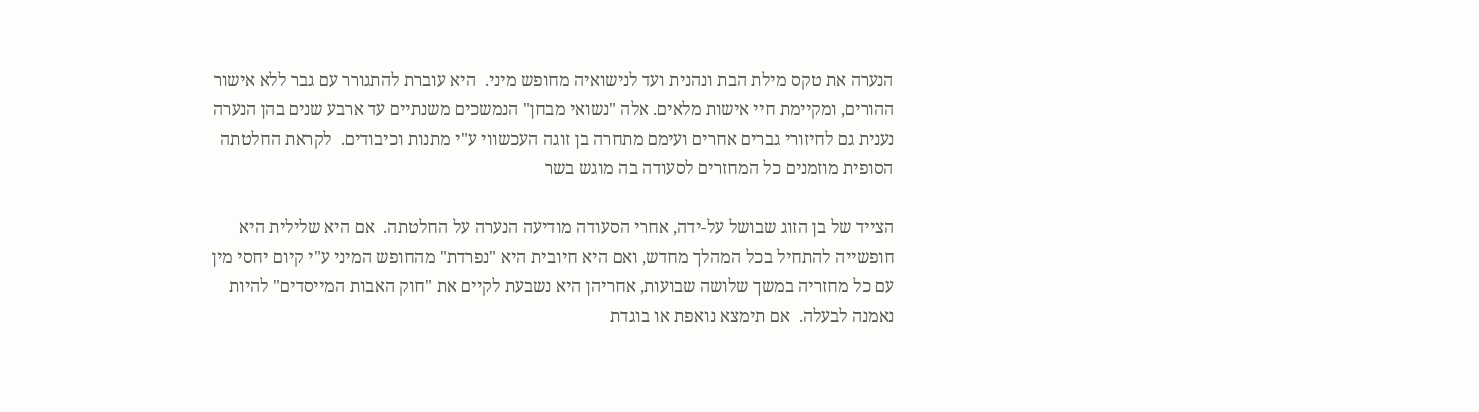הנערה את טקס מילת הבת ונהנית ועד לנישואיה מחופש מיני.  היא עוברת להתגורר עם גבר ללא אישור ההורים, ומקיימת חיי אישות מלאים. אלה "נשואי מבחן" הנמשכים משנתיים עד ארבע שנים בהן הנערה נענית גם לחיזורי גברים אחרים ועימם מתחרה בן זוגה העכשווי ע"י מתנות וכיבודים.  לקראת החלטתה הסופית מוזמנים כל המחזרים לסעודה בה מוגש בשר

הצייד של בן הזוג שבושל על-ידה, אחרי הסעודה מודיעה הנערה על החלטתה.  אם היא שלילית היא חופשייה להתחיל בכל המהלך מחדש, ואם היא חיובית היא "נפרדת" מהחופש המיני ע"י קיום יחסי מין עם כל מחזריה במשך שלושה שבועות, אחריהן היא נשבעת לקיים את "חוק האבות המייסדים" להיות נאמנה לבעלה.  אם תימצא נואפת או בוגדת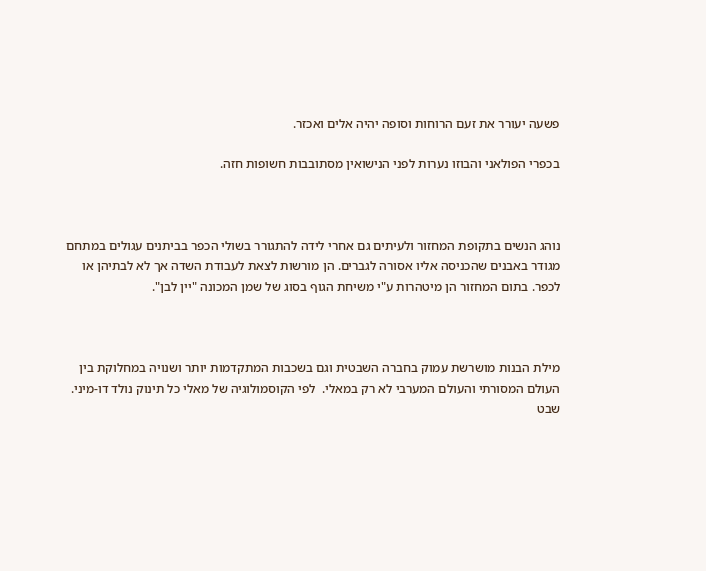פשעה יעורר את זעם הרוחות וסופה יהיה אלים ואכזר.

בכפרי הפולאני והבוזו נערות לפני הנישואין מסתובבות חשופות חזה.



נוהג הנשים בתקופת המחזור ולעיתים גם אחרי לידה להתגורר בשולי הכפר בביתנים עגולים במתחם מגודר באבנים שהכניסה אליו אסורה לגברים. הן מורשות לצאת לעבודת השדה אך לא לבתיהן או לכפר. בתום המחזור הן מיטהרות ע"י משיחת הגוף בסוג של שמן המכונה "יין לבן".



מילת הבנות מושרשת עמוק בחברה השבטית וגם בשכבות המתקדמות יותר ושנויה במחלוקת בין העולם המסורתי והעולם המערבי לא רק במאלי.  לפי הקוסמולוגיה של מאלי כל תינוק נולד דו-מיני. שבט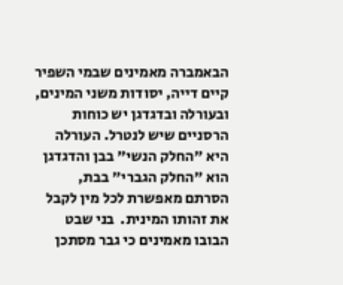הבאמברה מאמינים שבמי השפיר קיים דייה, יסודות משני המינים, ובעורלה ובדגדגן יש כוחות הרסניים שיש לנטרל. העורלה היא "החלק הנשי" בבן והדגדגן הוא "החלק הגברי" בבת, הסרתם מאפשרת לכל מין לקבל את זהותו המינית.  בני שבט הבובו מאמינים כי גבר מסתכן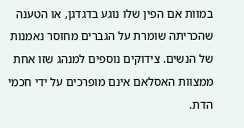במוות אם הפין שלו נוגע בדגדגן, או הטענה שהכריתה שומרת על הגברים מחוסר נאמנות של הנשים. צידוקים נוספים למנהג שזו אחת ממצוות האסלאם אינם מופרכים על ידי חכמי הדת.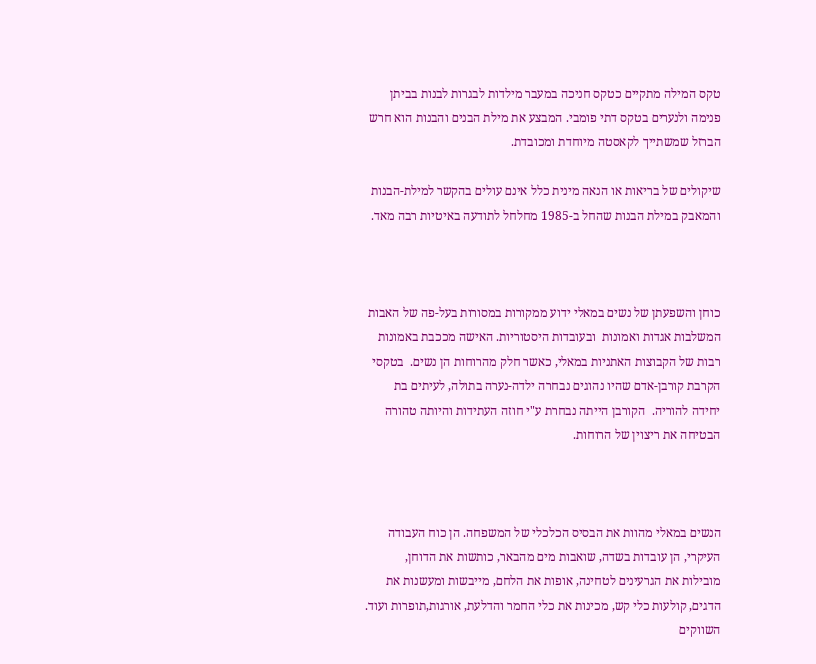טקס המילה מתקיים כטקס חניכה במעבר מילדות לבגרות לבנות בביתן פנימה ולנערים בטקס דתי פומבי. המבצע את מילת הבנים והבנות הוא חרש הברזל שמשתייך לקאסטה מיוחדת ומכובדת.

שיקולים של בריאות או הנאה מינית כלל אינם עולים בהקשר למילת-הבנות והמאבק במילת הבנות שהחל ב-1985 מחלחל לתודעה באיטיות רבה מאד.



כוחן והשפעתן של נשים במאלי ידוע ממקורות במסורות בעל-פה של האבות המשלבות אגדות ואמונות  ובעובדות היסטוריות. האישה מככבת באמונות רבות של הקבוצות האתניות במאלי, כאשר חלק מהרוחות הן נשים.  בטקסי הקרבת קורבן-אדם שהיו נהוגים נבחרה ילדה-נערה בתולה, לעיתים בת יחידה להוריה.  הקורבן הייתה נבחרת ע"י חוזה העתידות והיותה טהורה הבטיחה את ריצוין של הרוחות.



הנשים במאלי מהוות את הבסיס הכלכלי של המשפחה. הן כוח העבודה העיקרי, הן עובדות בשדה, שואבות מים מהבאר, כותשות את הדוחן, מובילות את הגרעינים לטחינה, אופות את הלחם, מייבשות ומעשנות את הדגים, קולעות כלי קש, מכינות את כלי החמר והדלעת, אורגות,תופרות ועוד. השווקים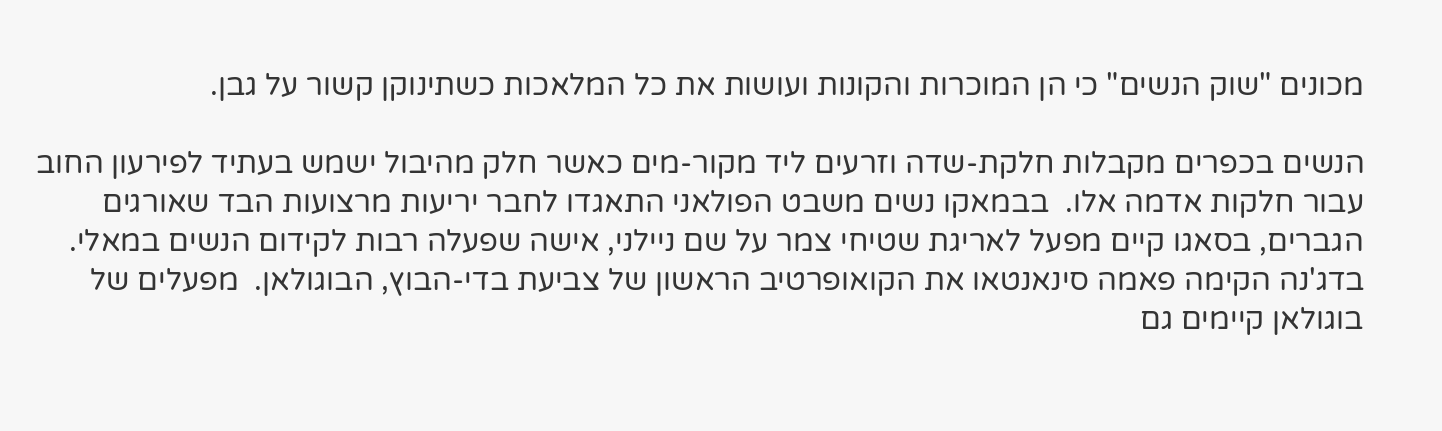מכונים "שוק הנשים" כי הן המוכרות והקונות ועושות את כל המלאכות כשתינוקן קשור על גבן.

הנשים בכפרים מקבלות חלקת-שדה וזרעים ליד מקור-מים כאשר חלק מהיבול ישמש בעתיד לפירעון החוב עבור חלקות אדמה אלו.  בבמאקו נשים משבט הפולאני התאגדו לחבר יריעות מרצועות הבד שאורגים הגברים, בסאגו קיים מפעל לאריגת שטיחי צמר על שם ניילני, אישה שפעלה רבות לקידום הנשים במאלי.  בדג'נה הקימה פאמה סינאנטאו את הקואופרטיב הראשון של צביעת בדי-הבוץ, הבוגולאן.  מפעלים של בוגולאן קיימים גם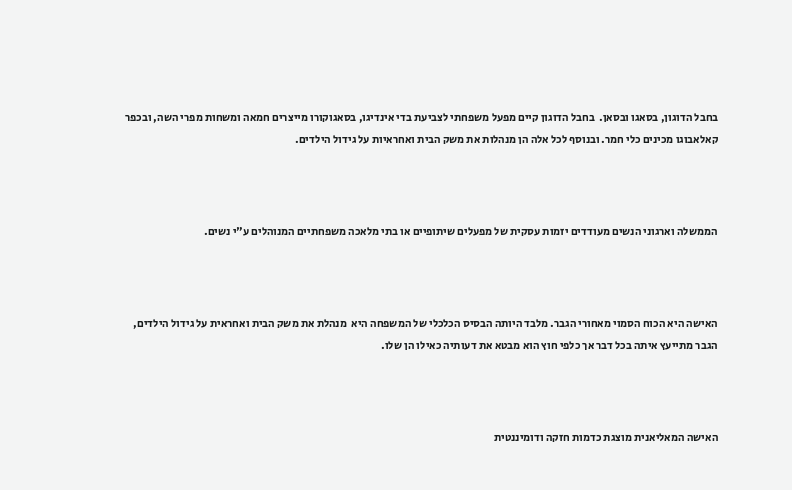בחבל הדוגון, בסאגו ובסאן.  בחבל הדוגון קיים מפעל משפחתי לצביעת בדי אינדיגו, בסאגוקורו מייצרים חמאה ומשחות מפרי השה, ובכפר קאלאבוגו מכינים כלי חמר. ובנוסף לכל אלה הן מנהלות את משק הבית ואחראיות על גידול הילדים.



הממשלה וארגוני הנשים מעודדים יזמות עסקית של מפעלים שיתופיים או בתי מלאכה משפחתיים המנוהלים ע"י נשים.



האישה היא הכוח הסמוי מאחורי הגבר. מלבד היותה הבסיס הכלכלי של המשפחה היא  מנהלת את משק הבית ואחראית על גידול הילדים, הגבר מתייעץ איתה בכל דבר אך כלפי חוץ הוא מבטא את דעותיה כאילו הן שלו.



האישה המאליאנית מוצגת כדמות חזקה ודומיננטית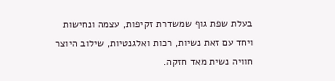בעלת שפת גוף שמשדרת זקיפות, עצמה ונחישות ויחד עם זאת נשיות, רכות ואלגנטיות, שילוב היוצר חוויה נשית מאד חזקה.